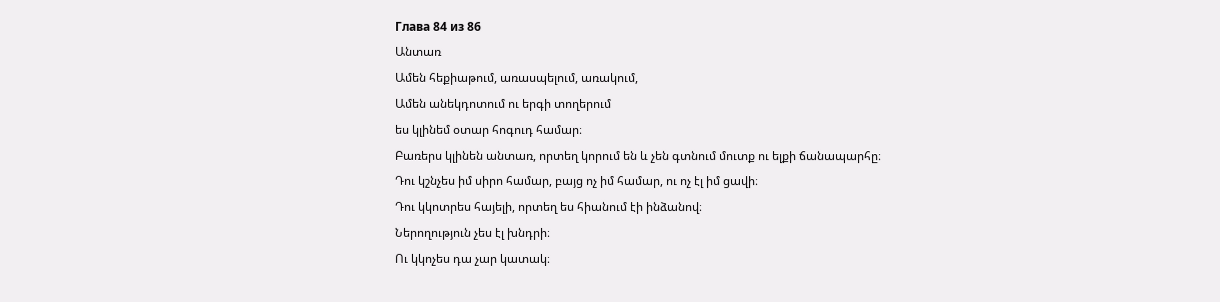Глава 84 из 86
Անտառ
Ամեն հեքիաթում, առասպելում, առակում,
Ամեն անեկդոտում ու երգի տողերում
ես կլինեմ օտար հոգուդ համար։
Բառերս կլինեն անտառ, որտեղ կորում են և չեն գտնում մուտք ու ելքի ճանապարհը։
Դու կշնչես իմ սիրո համար, բայց ոչ իմ համար, ու ոչ էլ իմ ցավի։
Դու կկոտրես հայելի, որտեղ ես հիանում էի ինձանով։
Ներողություն չես էլ խնդրի։
Ու կկոչես դա չար կատակ։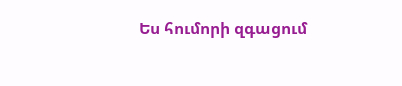Ես հումորի զգացում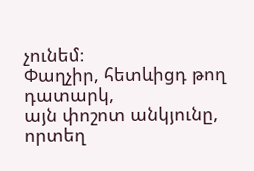չունեմ։
Փաղչիր, հետևիցդ թող դատարկ,
այն փոշոտ անկյունը, որտեղ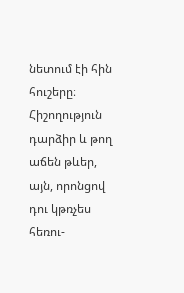նետում էի հին հուշերը։
Հիշողություն դարձիր և թող
աճեն թևեր, այն, որոնցով
դու կթռչես հեռու-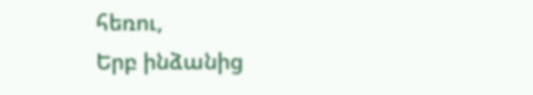հեռու,
Երբ ինձանից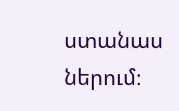ստանաս ներում։